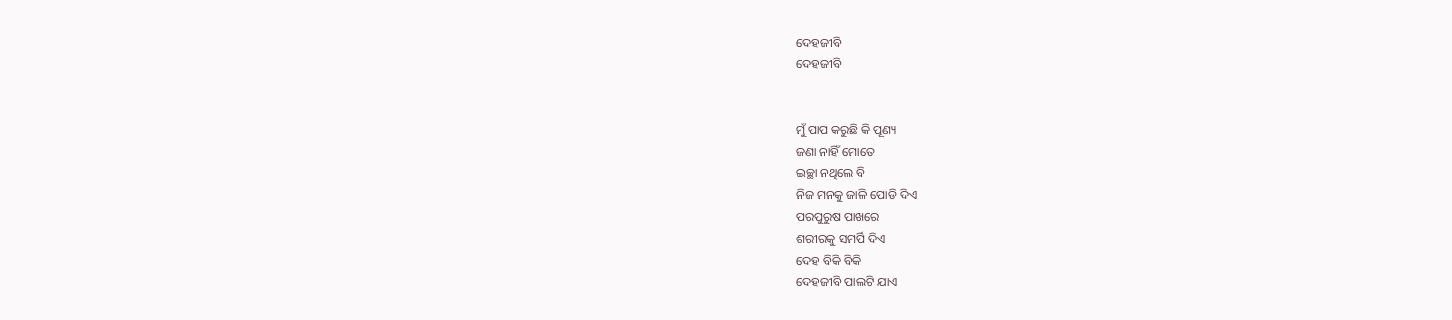ଦେହଜୀବି
ଦେହଜୀବି


ମୁଁ ପାପ କରୁଛି କି ପୂଣ୍ୟ
ଜଣା ନାହିଁ ମୋତେ
ଇଚ୍ଛା ନଥିଲେ ବି
ନିଜ ମନକୁ ଜାଳି ପୋଡି ଦିଏ
ପରପୁରୁଷ ପାଖରେ
ଶରୀରକୁ ସମର୍ପି ଦିଏ
ଦେହ ବିକି ବିକି
ଦେହଜୀବି ପାଲଟି ଯାଏ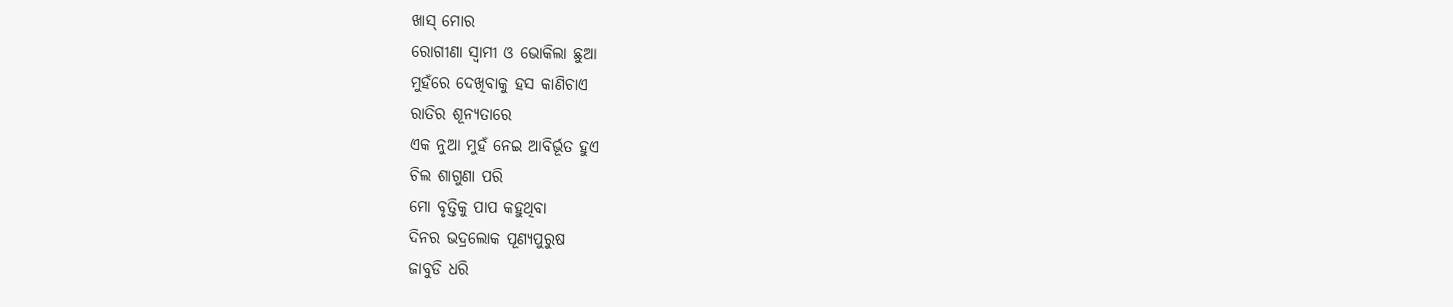ଖାସ୍ ମୋର
ରୋଗୀଣା ସ୍ୱାମୀ ଓ ଭୋକିଲା ଛୁଆ
ମୁହଁରେ ଦେଖିବାକୁ ହସ କାଣିଚାଏ
ରାତିର ଶୂନ୍ୟତାରେ
ଏକ ନୁଆ ମୁହଁ ନେଇ ଆବିର୍ଭୂତ ହୁଏ
ଚିଲ ଶାଗୁଣା ପରି
ମୋ ବୃତ୍ତିକୁ ପାପ କହୁଥିବା
ଦିନର ଭଦ୍ରଲୋକ ପୂଣ୍ୟପୁରୁଷ
ଜାବୁଡି ଧରି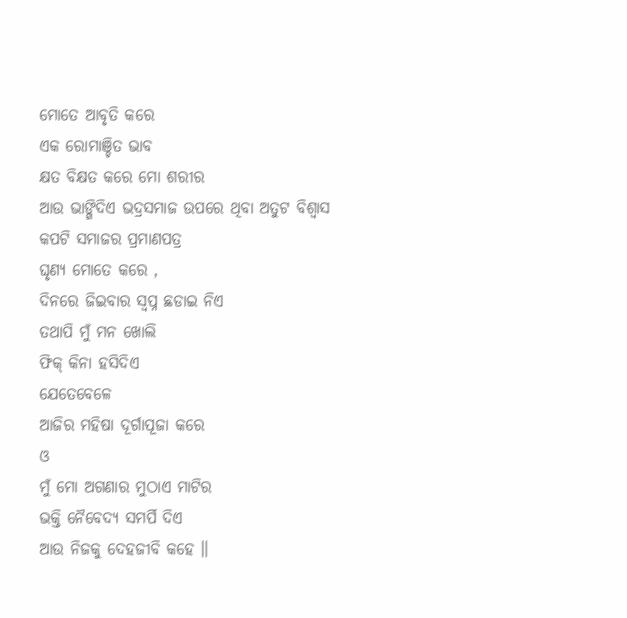ମୋତେ ଆବୃତି କରେ
ଏକ ରୋମାଞ୍ଚିତ ଭାବ
କ୍ଷତ ବିକ୍ଷତ କରେ ମୋ ଶରୀର
ଆଉ ଭାଙ୍ଗିଦିଏ ଭଦ୍ରସମାଜ ଉପରେ ଥିବା ଅତୁଟ ବିଶ୍ୱାସ
କପଟି ସମାଜର ପ୍ରମାଣପତ୍ର
ଘୃଣ୍ୟ ମୋତେ କରେ ,
ଦିନରେ ଜିଇବାର ସ୍ୱପ୍ନ ଛଡାଇ ନିଏ
ତଥାପି ମୁଁ ମନ ଖୋଲି
ଫିକ୍ କିନା ହସିଦିଏ
ଯେତେବେଳେ
ଆଜିର ମହିଷା ଦୂର୍ଗାପୂଜା କରେ
ଓ
ମୁଁ ମୋ ଅଗଣାର ମୁଠାଏ ମାଟିର
ଭକ୍ତି ନୈବେଦ୍ୟ ସମର୍ପି ଦିଏ
ଆଉ ନିଜକୁ ଦେହଜୀବି କହେ ॥